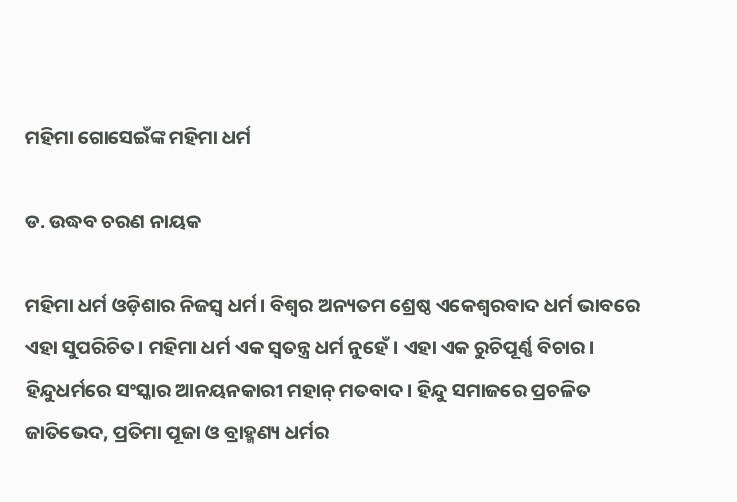ମହିମା ଗୋସେଇଁଙ୍କ ମହିମା ଧର୍ମ

ଡ. ଉଦ୍ଧବ ଚରଣ ନାୟକ

ମହିମା ଧର୍ମ ଓଡ଼ିଶାର ନିଜସ୍ବ ଧର୍ମ। ବିଶ୍ୱର ଅନ୍ୟତମ ଶ୍ରେଷ୍ଠ ଏକେଶ୍ୱରବାଦ ଧର୍ମ ଭାବରେ ଏହା ସୁପରିଚିତ। ମହିମା ଧର୍ମ ଏକ ସ୍ବତନ୍ତ୍ର ଧର୍ମ ନୁହେଁ। ଏହା ଏକ ରୁଚିପୂର୍ଣ୍ଣ ବିଚାର। ହିନ୍ଦୁଧର୍ମରେ ସଂସ୍କାର ଆନୟନକାରୀ ମହାନ୍‌ ମତବାଦ। ହିନ୍ଦୁ ସମାଜରେ ପ୍ରଚଳିତ ଜାତିଭେଦ, ପ୍ରତିମା ପୂଜା ଓ ବ୍ରାହ୍ମଣ୍ୟ ଧର୍ମର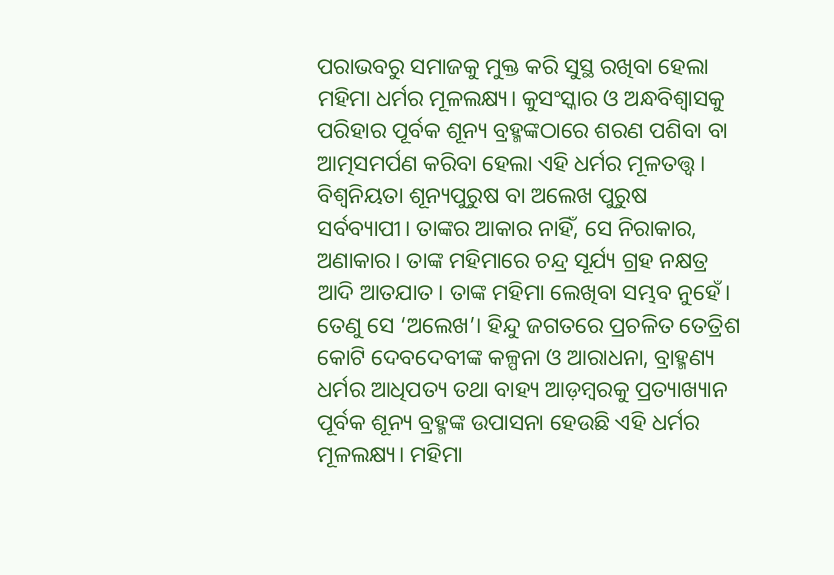ପରାଭବରୁ ସମାଜକୁ ମୁକ୍ତ କରି ସୁସ୍ଥ ରଖିବା ହେଲା ମହିମା ଧର୍ମର ମୂଳଲକ୍ଷ୍ୟ। କୁସଂସ୍କାର ଓ ଅନ୍ଧବିଶ୍ୱାସକୁ ପରିହାର ପୂର୍ବକ ଶୂନ୍ୟ ବ୍ରହ୍ମଙ୍କଠାରେ ଶରଣ ପଶିବା ବା ଆତ୍ମସମର୍ପଣ କରିବା ହେଲା ଏହି ଧର୍ମର ମୂଳତତ୍ତ୍ୱ। ବିଶ୍ୱନିୟତା ଶୂନ୍ୟପୁରୁଷ ବା ଅଲେଖ ପୁରୁଷ ସର୍ବବ୍ୟାପୀ। ତାଙ୍କର ଆକାର ନାହିଁ, ସେ ନିରାକାର, ଅଣାକାର। ତାଙ୍କ ମହିମାରେ ଚନ୍ଦ୍ର ସୂର୍ଯ୍ୟ ଗ୍ରହ ନକ୍ଷତ୍ର ଆଦି ଆତଯାତ। ତାଙ୍କ ମହିମା ଲେଖିବା ସମ୍ଭବ ନୁହେଁ। ତେଣୁ ସେ ‘ଅଲେଖ’। ହିନ୍ଦୁ ଜଗତରେ ପ୍ରଚଳିତ ତେତ୍ରିଶ କୋଟି ଦେବଦେବୀଙ୍କ କଳ୍ପନା ଓ ଆରାଧନା, ବ୍ରାହ୍ମଣ୍ୟ ଧର୍ମର ଆଧିପତ୍ୟ ତଥା ବାହ୍ୟ ଆଡ଼ମ୍ବରକୁ ପ୍ରତ୍ୟାଖ୍ୟାନ ପୂର୍ବକ ଶୂନ୍ୟ ବ୍ରହ୍ମଙ୍କ ଉପାସନା ହେଉଛି ଏହି ଧର୍ମର ମୂଳଲକ୍ଷ୍ୟ। ମହିମା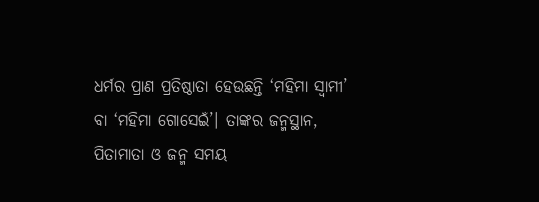ଧର୍ମର ପ୍ରାଣ ପ୍ରତିଷ୍ଠାତା ହେଉଛନ୍ତି ‘ମହିମା ସ୍ବାମୀ’ ବା ‘ମହିମା ଗୋସେଇଁ’। ତାଙ୍କର ଜନ୍ମସ୍ଥାନ, ପିତାମାତା ଓ ଜନ୍ମ ସମୟ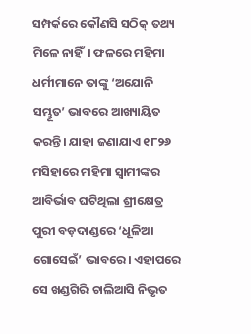ସମ୍ପର୍କରେ କୌଣସି ସଠିକ୍‌ ତଥ୍ୟ ମିଳେ ନାହିଁ। ଫଳରେ ମହିମା ଧର୍ମୀମାନେ ତାଙ୍କୁ ‘ଅଯୋନି ସମ୍ଭୂତ’ ଭାବରେ ଆଖ୍ୟାୟିତ କରନ୍ତି। ଯାହା ଜଣାଯାଏ ୧୮୨୬ ମସିହାରେ ମହିମା ସ୍ବାମୀଙ୍କର ଆବିର୍ଭାବ ଘଟିଥିଲା ଶ୍ରୀକ୍ଷେତ୍ର ପୁରୀ ବଡ଼ଦାଣ୍ଡରେ ‘ଧୂଳିଆ ଗୋସେଇଁ’ ଭାବରେ। ଏହାପରେ ସେ ଖଣ୍ଡଗିରି ଚାଲିଆସି ନିଭୃତ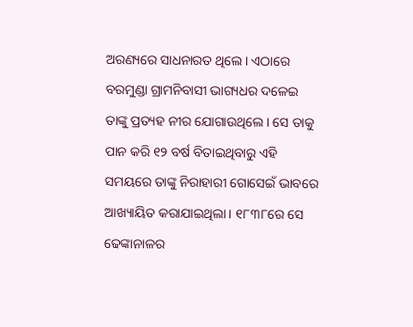ଅରଣ୍ୟରେ ସାଧନାରତ ଥିଲେ। ଏଠାରେ ବରମୁଣ୍ଡା ଗ୍ରାମନିବାସୀ ଭାଗ୍ୟଧର ଦଳେଇ ତାଙ୍କୁ ପ୍ରତ୍ୟହ ନୀର ଯୋଗାଉଥିଲେ। ସେ ତାକୁ ପାନ କରି ୧୨ ବର୍ଷ ବିତାଇଥିବାରୁ ଏହି ସମୟରେ ତାଙ୍କୁ ନିରାହାରୀ ଗୋସେଇଁ ଭାବରେ ଆଖ୍ୟାୟିତ କରାଯାଇଥିଲା। ୧୮୩୮ରେ ସେ ଢେଙ୍କାନାଳର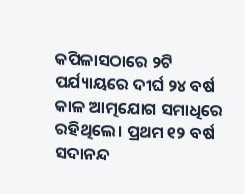କପିଳାସଠାରେ ୨ଟି ପର୍ଯ୍ୟାୟରେ ଦୀର୍ଘ ୨୪ ବର୍ଷ କାଳ ଆତ୍ମଯୋଗ ସମାଧିରେ ରହିଥିଲେ। ପ୍ରଥମ ୧୨ ବର୍ଷ ସଦାନନ୍ଦ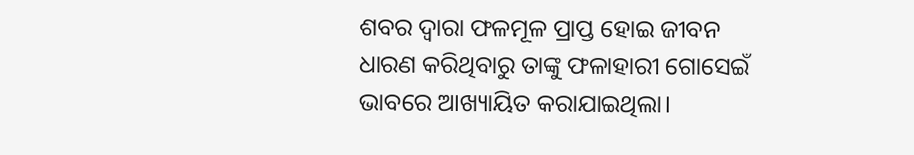ଶବର ଦ୍ୱାରା ଫଳମୂଳ ପ୍ରାପ୍ତ ହୋଇ ଜୀବନ
ଧାରଣ କରିଥିବାରୁ ତାଙ୍କୁ ଫଳାହାରୀ ଗୋସେଇଁ ଭାବରେ ଆଖ୍ୟାୟିତ କରାଯାଇଥିଲା।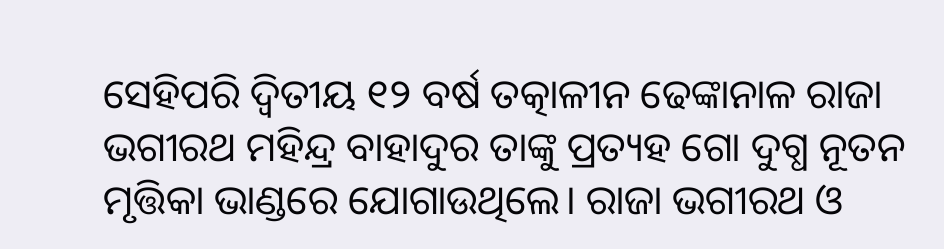ସେହିପରି ଦ୍ୱିତୀୟ ୧୨ ବର୍ଷ ତତ୍କାଳୀନ ଢେଙ୍କାନାଳ ରାଜା ଭଗୀରଥ ମହିନ୍ଦ୍ର ବାହାଦୁର ତାଙ୍କୁ ପ୍ରତ୍ୟହ ଗୋ ଦୁଗ୍ଧ ନୂତନ ମୃତ୍ତିକା ଭାଣ୍ଡରେ ଯୋଗାଉଥିଲେ। ରାଜା ଭଗୀରଥ ଓ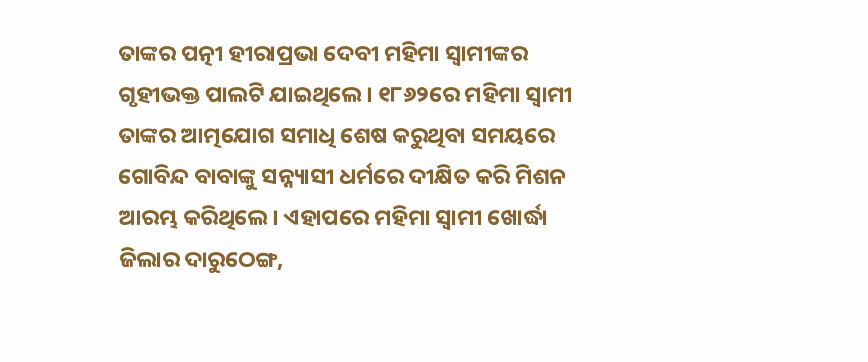ତାଙ୍କର ପତ୍ନୀ ହୀରାପ୍ରଭା ଦେବୀ ମହିମା ସ୍ବାମୀଙ୍କର ଗୃହୀଭକ୍ତ ପାଲଟି ଯାଇଥିଲେ। ୧୮୬୨ରେ ମହିମା ସ୍ବାମୀ ତାଙ୍କର ଆତ୍ମଯୋଗ ସମାଧି ଶେଷ କରୁଥିବା ସମୟରେ ଗୋବିନ୍ଦ ବାବାଙ୍କୁ ସନ୍ନ୍ୟାସୀ ଧର୍ମରେ ଦୀକ୍ଷିତ କରି ମିଶନ ଆରମ୍ଭ କରିଥିଲେ। ଏହାପରେ ମହିମା ସ୍ବାମୀ ଖୋର୍ଦ୍ଧା ଜିଲାର ଦାରୁଠେଙ୍ଗ,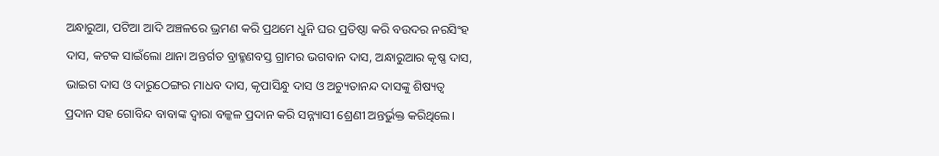ଅନ୍ଧାରୁଆ, ପଟିଆ ଆଦି ଅଞ୍ଚଳରେ ଭ୍ରମଣ କରି ପ୍ରଥମେ ଧୁନି ଘର ପ୍ରତିଷ୍ଠା କରି ବଉଦର ନରସିଂହ ଦାସ, କଟକ ସାଇଁଲୋ ଥାନା ଅନ୍ତର୍ଗତ ବ୍ରାହ୍ମଣବସ୍ତ ଗ୍ରାମର ଭଗବାନ ଦାସ, ଅନ୍ଧାରୁଆର କୃଷ୍ଣ ଦାସ, ଭାଇଗ ଦାସ ଓ ଦାରୁଠେଙ୍ଗର ମାଧବ ଦାସ, କୃପାସିନ୍ଧୁ ଦାସ ଓ ଅଚ୍ୟୁତାନନ୍ଦ ଦାସଙ୍କୁ ଶିଷ୍ୟତ୍ୱ ପ୍ରଦାନ ସହ ଗୋବିନ୍ଦ ବାବାଙ୍କ ଦ୍ୱାରା ବଳ୍କଳ ପ୍ରଦାନ କରି ସନ୍ନ୍ୟାସୀ ଶ୍ରେଣୀ ଅନ୍ତର୍ଭୁକ୍ତ କରିଥିଲେ।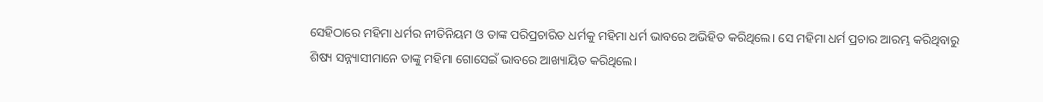ସେହିଠାରେ ମହିମା ଧର୍ମର ନୀତିନିୟମ ଓ ତାଙ୍କ ପରିପ୍ରଚାରିତ ଧର୍ମକୁ ମହିମା ଧର୍ମ ଭାବରେ ଅଭିହିତ କରିଥିଲେ। ସେ ମହିମା ଧର୍ମ ପ୍ରଚାର ଆରମ୍ଭ କରିଥିବାରୁ ଶିଷ୍ୟ ସନ୍ନ୍ୟାସୀମାନେ ତାଙ୍କୁ ମହିମା ଗୋସେଇଁ ଭାବରେ ଆଖ୍ୟାୟିତ କରିଥିଲେ।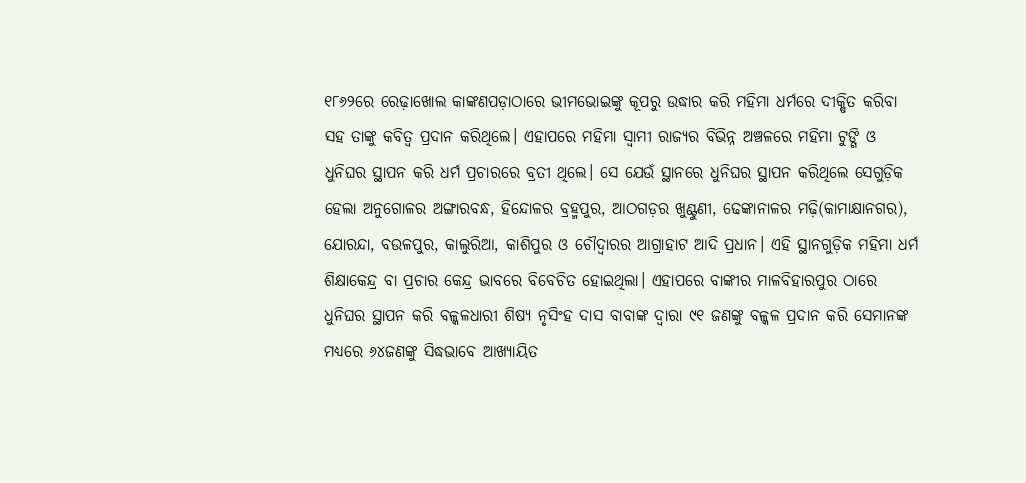୧୮୬୨ରେ ରେଢ଼ାଖୋଲ କାଙ୍କଣପଡ଼ାଠାରେ ଭୀମଭୋଇଙ୍କୁ କୂପରୁ ଉଦ୍ଧାର କରି ମହିମା ଧର୍ମରେ ଦୀକ୍ଷିତ କରିବା ସହ ତାଙ୍କୁ କବିତ୍ୱ ପ୍ରଦାନ କରିଥିଲେ। ଏହାପରେ ମହିମା ସ୍ବାମୀ ରାଜ୍ୟର ବିଭିନ୍ନ ଅଞ୍ଚଳରେ ମହିମା ଟୁଙ୍ଗି ଓ ଧୁନିଘର ସ୍ଥାପନ କରି ଧର୍ମ ପ୍ରଚାରରେ ବ୍ରତୀ ଥିଲେ। ସେ ଯେଉଁ ସ୍ଥାନରେ ଧୁନିଘର ସ୍ଥାପନ କରିଥିଲେ ସେଗୁଡ଼ିକ ହେଲା ଅନୁଗୋଳର ଅଙ୍ଗାରବନ୍ଧ, ହିନ୍ଦୋଳର ବ୍ରହ୍ମପୁର, ଆଠଗଡ଼ର ଖୁଣ୍ଟୁଣୀ, ଢେଙ୍କାନାଳର ମଢ଼ି(କାମାକ୍ଷାନଗର), ଯୋରନ୍ଦା, ବଉଳପୁର, କାଲୁରିଆ, କାଶିପୁର ଓ ଚୌଦ୍ୱାରର ଆଗ୍ରାହାଟ ଆଦି ପ୍ରଧାନ। ଏହି ସ୍ଥାନଗୁଡ଼ିକ ମହିମା ଧର୍ମ ଶିକ୍ଷାକେନ୍ଦ୍ର ବା ପ୍ରଚାର କେନ୍ଦ୍ର ଭାବରେ ବିବେଚିତ ହୋଇଥିଲା। ଏହାପରେ ବାଙ୍କୀର ମାଳବିହାରପୁର ଠାରେ ଧୁନିଘର ସ୍ଥାପନ କରି ବଳ୍କଳଧାରୀ ଶିଷ୍ୟ ନୃସିଂହ ଦାସ ବାବାଙ୍କ ଦ୍ୱାରା ୯୧ ଜଣଙ୍କୁ ବଳ୍କଳ ପ୍ରଦାନ କରି ସେମାନଙ୍କ ମଧ୍ୟରେ ୬୪ଜଣଙ୍କୁ ସିଦ୍ଧଭାବେ ଆଖ୍ୟାୟିତ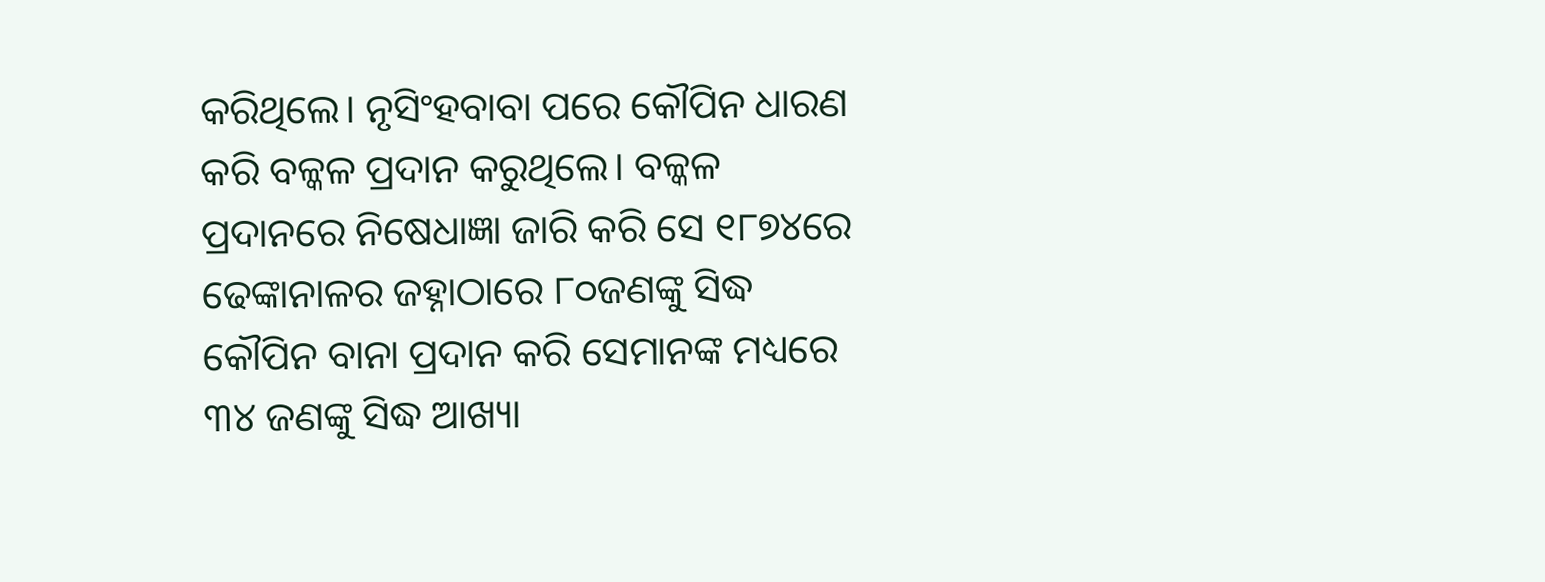କରିଥିଲେ। ନୃସିଂହବାବା ପରେ କୌପିନ ଧାରଣ କରି ବଳ୍କଳ ପ୍ରଦାନ କରୁଥିଲେ। ବଳ୍କଳ ପ୍ରଦାନରେ ନିଷେଧାଜ୍ଞା ଜାରି କରି ସେ ୧୮୭୪ରେ ଢେଙ୍କାନାଳର ଜହ୍ନାଠାରେ ୮୦ଜଣଙ୍କୁ ସିଦ୍ଧ କୌପିନ ବାନା ପ୍ରଦାନ କରି ସେମାନଙ୍କ ମଧ୍ୟରେ ୩୪ ଜଣଙ୍କୁ ସିଦ୍ଧ ଆଖ୍ୟା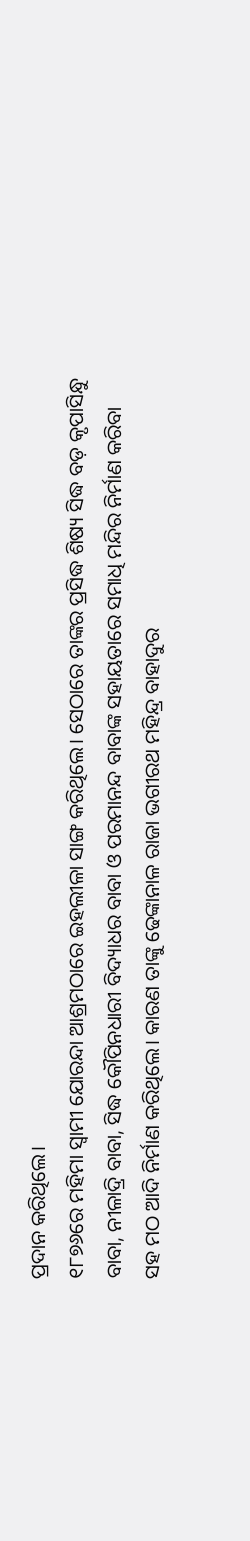ପ୍ରଦାନ କରିଥିଲେ।
୧୮୭୬ରେ ମହିମା ସ୍ବାମୀ ଯୋରନ୍ଦା ଆଶ୍ରମଠାରେ ଇହଲୀଳା ସାଙ୍ଗ କରିଥିଲେ। ସେଠାରେ ତାଙ୍କର ପ୍ରସିଦ୍ଧ ଶିଷ୍ୟ ସିଦ୍ଧ ବଡ଼ କୃପାସିନ୍ଧୁ ବାବା, ନୀଳାଦ୍ରି ବାବା, ସିଦ୍ଧ କୌପିନଧାରୀ ବିଦ୍ୟାଧର ବାବା ଓ ପରମାନନ୍ଦ ବାବାଙ୍କ ସହାୟତାରେ ସମାଧି ମନ୍ଦିର ନିର୍ମାଣ କରିବା ସହ ମଠ ଆଦି ନିର୍ମାଣ କରିଥିଲେ। କାରଣ ତାଙ୍କୁ ଢେଙ୍କାନାଳ ରାଜା ଭଗୀରଥ ମହିନ୍ଦ୍ର ବାହାଦୁର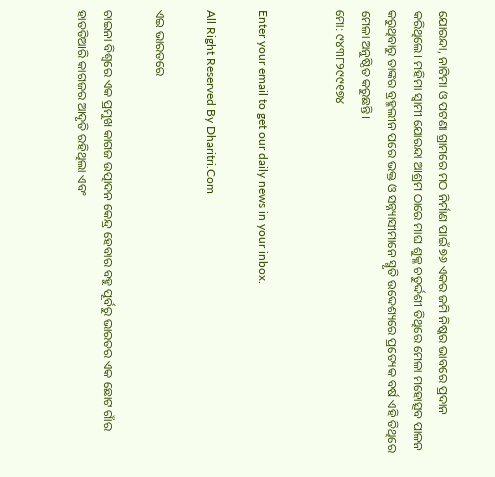ଯୋରନ୍ଦା, ନାଟିମା ଓ ପଟଣା ଗ୍ରାମରେ ମଠ ନିର୍ମାଣ ପାଇଁ ୭୬ ଏକର ଜମି ନିଷ୍କର ଭାବରେ ପ୍ରଦାନ କରିଥିଲେ। ମହିମା ସ୍ବାମୀ ଯୋରନ୍ଦା ଆଶ୍ରମ ଠାରେ ମାଘ ଶୁକ୍ଳ ଚତୁର୍ଦ୍ଦଶୀ ତିଥିରେ ମେଳା ମହୋତ୍ସବ ପାଳନ କରୁଥିବାରୁ ତାଙ୍କର ବ୍ରହ୍ମଲୀନ ପରେ ଭକ୍ତ ଓ ସନ୍ନ୍ୟାସୀମାନେ ସ୍ମୃତି ଉଦ୍ଦେଶ୍ୟରେ ପ୍ରତ୍ୟେକ ବର୍ଷ ଏହି ତିଥିରେ ମେଳା ଅନୁଷ୍ଠିତ କରୁଛନ୍ତି।
ମୋ: ୯୪୩୮୨୯୯୧୭୪


Enter your email to get our daily news in your inbox.

All Right Reserved By Dharitri.Com

ଏଇ ଭାରତରେ

ଚାଇନା ବିଶ୍ୱରେ ଏକ ପ୍ରମୁଖ କାଗଜ ଉତ୍ପାଦନ କେନ୍ଦ୍ର ହେବାର ବହୁ ପୂର୍ବରୁ ଭାରତର ଏକ ଛୋଟ ଗାଁର ହାତତିଆରି କାଗଜର ଆଦୃତି ରହିଥିଲା ଏବଂ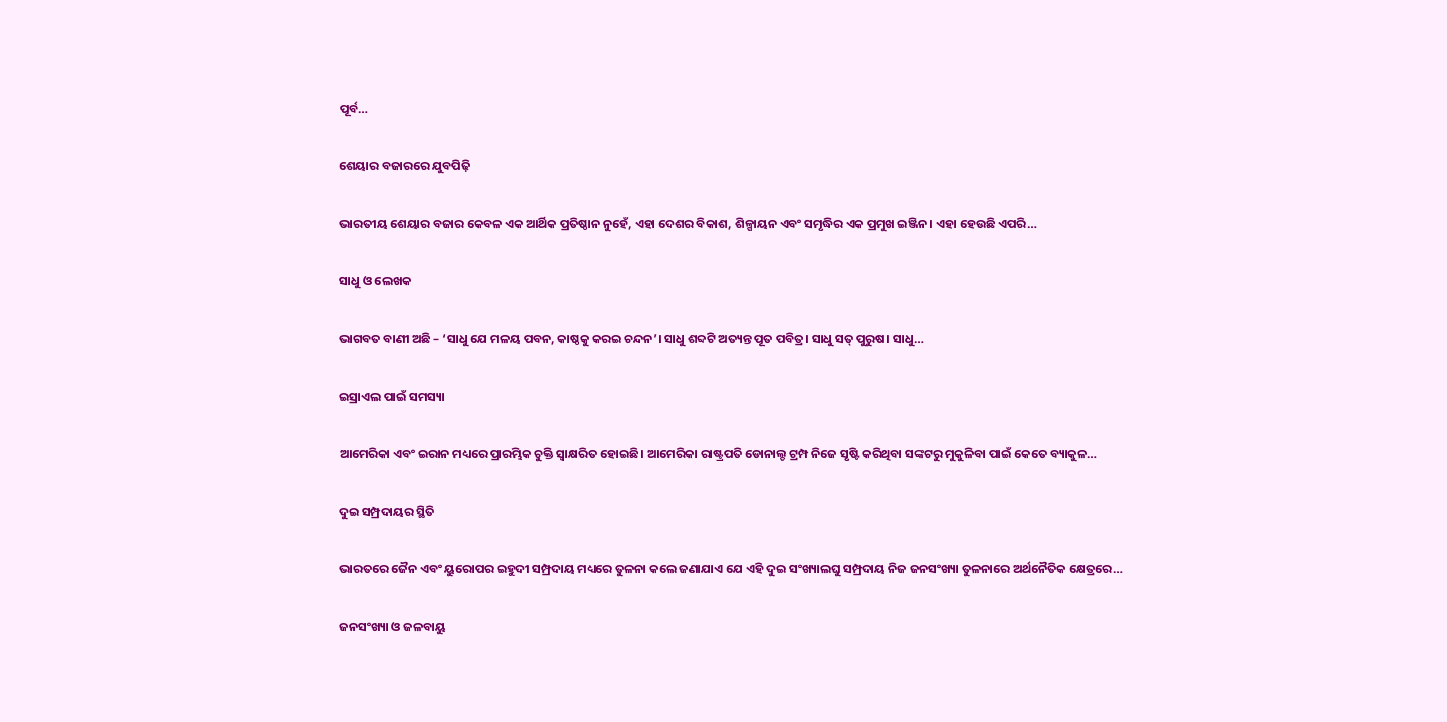ପୂର୍ବ…

ଶେୟାର ବଜାରରେ ଯୁବପିଢ଼ି

ଭାରତୀୟ ଶେୟାର ବଜାର କେବଳ ଏକ ଆର୍ଥିକ ପ୍ରତିଷ୍ଠାନ ନୁହେଁ, ଏହା ଦେଶର ବିକାଶ, ଶିଳ୍ପାୟନ ଏବଂ ସମୃଦ୍ଧିର ଏକ ପ୍ରମୁଖ ଇଞ୍ଜିନ। ଏହା ହେଉଛି ଏପରି…

ସାଧୁ ଓ ଲେଖକ

ଭାଗବତ ବାଣୀ ଅଛି – ‘ସାଧୁ ଯେ ମଳୟ ପବନ, କାଷ୍ଠକୁ କରଇ ଚନ୍ଦନ’। ସାଧୁ ଶବ୍ଦଟି ଅତ୍ୟନ୍ତ ପୂତ ପବିତ୍ର। ସାଧୁ ସତ୍‌ ପୁରୁଷ। ସାଧୁ…

ଇସ୍ରାଏଲ ପାଇଁ ସମସ୍ୟା

ଆମେରିକା ଏବଂ ଇରାନ ମଧ୍ୟରେ ପ୍ରାରମ୍ଭିକ ଚୁକ୍ତି ସ୍ବାକ୍ଷରିତ ହୋଇଛି। ଆମେରିକା ରାଷ୍ଟ୍ରପତି ଡୋନାଲ୍ଡ ଟ୍ରମ୍ପ ନିଜେ ସୃଷ୍ଟି କରିଥିବା ସଙ୍କଟରୁ ମୁକୁଳିବା ପାଇଁ କେତେ ବ୍ୟାକୁଳ…

ଦୁଇ ସମ୍ପ୍ରଦାୟର ସ୍ଥିତି

ଭାରତରେ ଜୈନ ଏବଂ ୟୁରୋପର ଇହୁଦୀ ସମ୍ପ୍ରଦାୟ ମଧ୍ୟରେ ତୁଳନା କଲେ ଜଣାଯାଏ ଯେ ଏହି ଦୁଇ ସଂଖ୍ୟାଲଘୁ ସମ୍ପ୍ରଦାୟ ନିଜ ଜନସଂଖ୍ୟା ତୁଳନାରେ ଅର୍ଥନୈତିକ କ୍ଷେତ୍ରରେ…

ଜନସଂଖ୍ୟା ଓ ଜଳବାୟୁ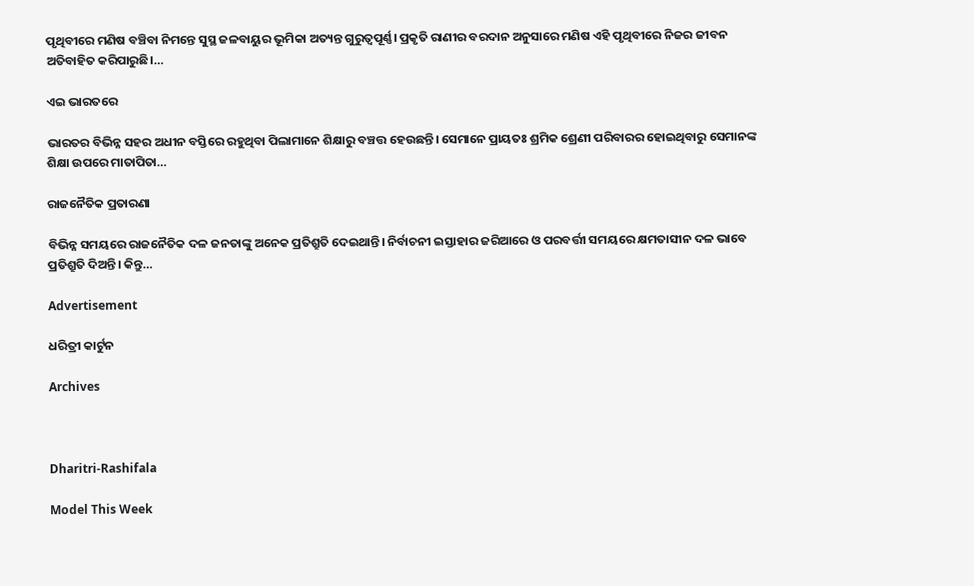ପୃଥିବୀରେ ମଣିଷ ବଞ୍ଚିବା ନିମନ୍ତେ ସୁସ୍ଥ ଜଳବାୟୁର ଭୂମିକା ଅତ୍ୟନ୍ତ ଗୁରୁତ୍ୱପୂର୍ଣ୍ଣ। ପ୍ରକୃତି ରାଣୀର ବରଦାନ ଅନୁସାରେ ମଣିଷ ଏହି ପୃଥିବୀରେ ନିଜର ଜୀବନ ଅତିବାହିତ କରିପାରୁଛି।…

ଏଇ ଭାରତରେ

ଭାରତର ବିଭିନ୍ନ ସହର ଅଧୀନ ବସ୍ତିରେ ରହୁଥିବା ପିଲାମାନେ ଶିକ୍ଷାରୁ ବଞ୍ଚତ୍ତ ହେଉଛନ୍ତି। ସେମାନେ ପ୍ରାୟତଃ ଶ୍ରମିକ ଶ୍ରେଣୀ ପରିବାରର ହୋଇଥିବାରୁ ସେମାନଙ୍କ ଶିକ୍ଷା ଉପରେ ମାତାପିତା…

ରାଜନୈତିକ ପ୍ରତାରଣା

ବିଭିନ୍ନ ସମୟରେ ରାଜନୈତିକ ଦଳ ଜନତାଙ୍କୁ ଅନେକ ପ୍ରତିଶ୍ରୁତି ଦେଇଥାନ୍ତି। ନିର୍ବାଚନୀ ଇସ୍ତାହାର ଜରିଆରେ ଓ ପରବର୍ତ୍ତୀ ସମୟରେ କ୍ଷମତାସୀନ ଦଳ ଭାବେ ପ୍ରତିଶ୍ରୁତି ଦିଅନ୍ତି। କିନ୍ତୁ…

Advertisement

ଧରିତ୍ରୀ କାର୍ଟୁନ

Archives



Dharitri-Rashifala

Model This Week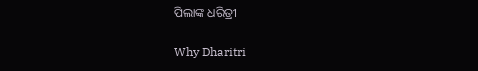ପିଲାଙ୍କ ଧରିତ୍ରୀ

Why Dharitri